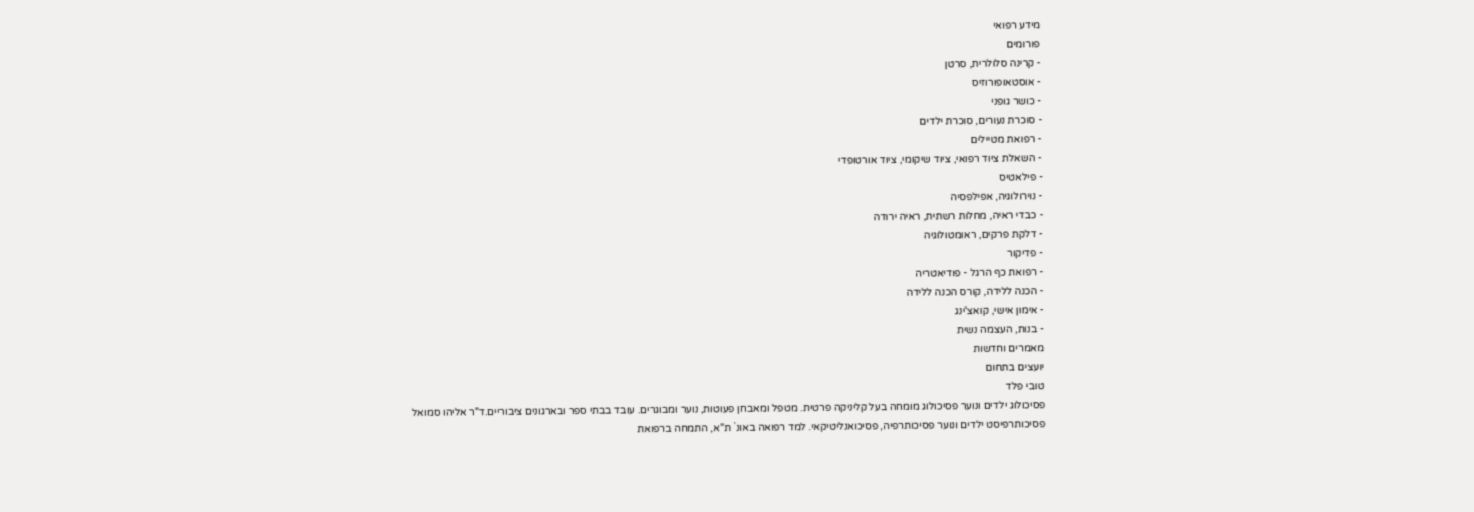מידע רפואי
פורומים
- קרינה סלולרית, סרטן
- אוסטאופורוזיס
- כושר גופני
- סוכרת נעורים, סוכרת ילדים
- רפואת מטיילים
- השאלת ציוד רפואי, ציוד שיקומי, ציוד אורטופדי
- פילאטיס
- נוירולוגיה, אפילפסיה
- כבדי ראיה, מחלות רשתית, ראיה ירודה
- דלקת פרקים, ראומטולוגיה
- פדיקור
- רפואת כף הרגל - פודיאטריה
- הכנה ללידה, קורס הכנה ללידה
- אימון אישי, קואצ'ינג
- בנות, העצמה נשית
מאמרים וחדשות
יועצים בתחום
טובי פלד
פסיכולוג ילדים ונוער פסיכולוג מומחה בעל קליניקה פרטית. מטפל ומאבחן פעוטות, נוער ומבוגרים. עובד בבתי ספר ובארגונים ציבוריים.ד"ר אליהו סמואל
פסיכותרפיסט ילדים ונוער פסיכותרפיה, פסיכואנליטיקאי. למד רפואה באונ` ת"א, התמחה ברפואת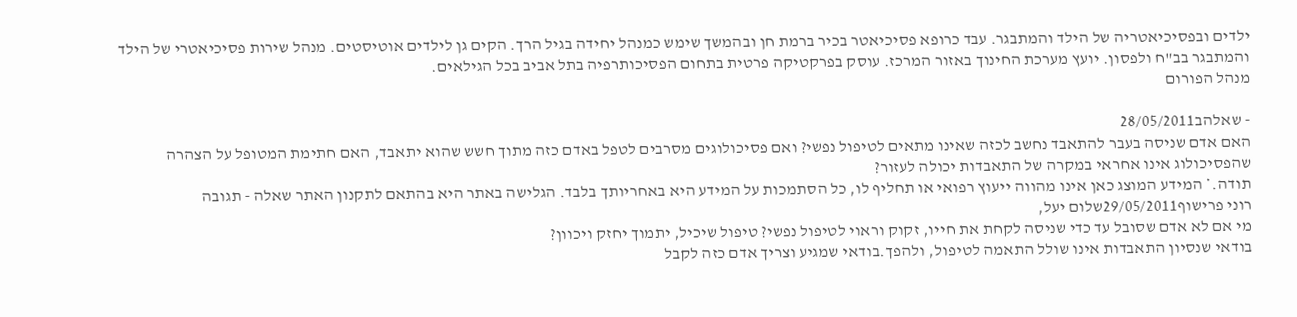ילדים ובפסיכיאטריה של הילד והמתבגר. עבד כרופא פסיכיאטר בכיר ברמת חן ובהמשך שימש כמנהל יחידה בגיל הרך. הקים גן לילדים אוטיסטים. מנהל שירות פסיכיאטרי של הילד והמתבגר בב"ח ולפסון. יועץ מערכת החינוך באזור המרכז. עוסק בפרקטיקה פרטית בתחום הפסיכותרפיה בתל אביב בכל הגילאים.
מנהל הפורום

- שאלהב28/05/2011
האם אדם שניסה בעבר להתאבד נחשב לכזה שאינו מתאים לטיפול נפשי? ואם פסיכולוגים מסרבים לטפל באדם כזה מתוך חשש שהוא יתאבד, האם חתימת המטופל על הצהרה שהפסיכולוג אינו אחראי במקרה של התאבדות יכולה לעזור?
תודה.* המידע המוצג כאן אינו מהווה ייעוץ רפואי או תחליף לו, כל הסתמכות על המידע היא באחריותך בלבד. הגלישה באתר היא בהתאם לתקנון האתר שאלה - תגובה
רוני פרישוף29/05/2011שלום יעל,
מי אם לא אדם שסובל עד כדי שניסה לקחת את חייו, זקוק וראוי לטיפול נפשי? טיפול שיכיל, יתמוך יחזק ויכוון?
בודאי שנסיון התאבדות אינו שולל התאמה לטיפול, ולהפך.בודאי שמגיע וצריך אדם כזה לקבל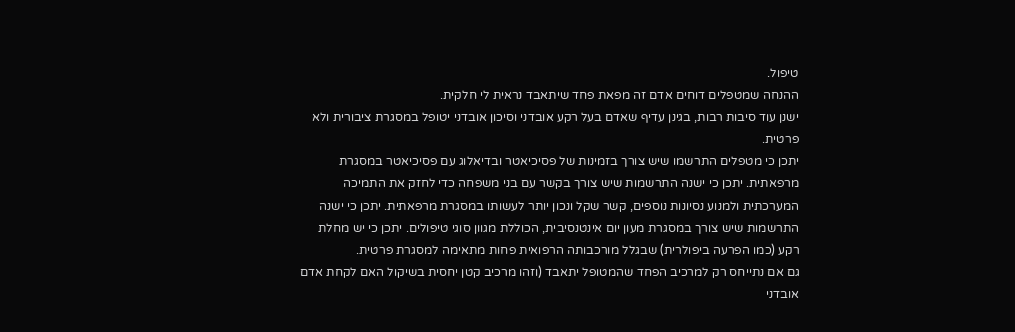טיפול.
ההנחה שמטפלים דוחים אדם זה מפאת פחד שיתאבד נראית לי חלקית.
ישנן עוד סיבות רבות, בגינן עדיף שאדם בעל רקע אובדני וסיכון אובדני יטופל במסגרת ציבורית ולא פרטית.
יתכן כי מטפלים התרשמו שיש צורך בזמינות של פסיכיאטר ובדיאלוג עם פסיכיאטר במסגרת מרפאתית. יתכן כי ישנה התרשמות שיש צורך בקשר עם בני משפחה כדי לחזק את התמיכה המערכתית ולמנוע נסיונות נוספים, קשר שקל ונכון יותר לעשותו במסגרת מרפאתית. יתכן כי ישנה התרשמות שיש צורך במסגרת מעון יום אינטנסיבית, הכוללת מגוון סוגי טיפולים. יתכן כי יש מחלת רקע (כמו הפרעה ביפולרית) שבגלל מורכבותה הרפואית פחות מתאימה למסגרת פרטית.
גם אם נתייחס רק למרכיב הפחד שהמטופל יתאבד (וזהו מרכיב קטן יחסית בשיקול האם לקחת אדם אובדני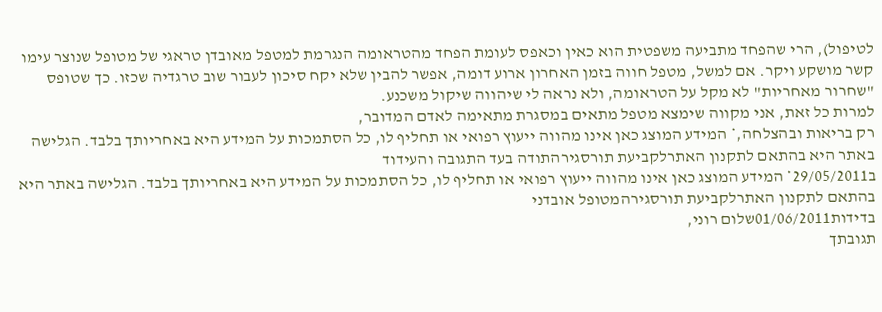לטיפול), הרי שהפחד מתביעה משפטית הוא כאין וכאפס לעומת הפחד מהטראומה הנגרמת למטפל מאובדן טראגי של מטופל שנוצר עימו קשר מושקע ויקר. אם למשל, מטפל חווה בזמן האחרון ארוע דומה, אפשר להבין שלא יקח סיכון לעבור שוב טרגדיה שכזו. כך שטופס "שחרור מאחריות" לא מקל על הטראומה, ולא נראה לי שיהווה שיקול משכנע.
למרות כל זאת, אני מקווה שימצא מטפל מתאים במסגרת מתאימה לאדם המדובר,
רק בריאות ובהצלחה,* המידע המוצג כאן אינו מהווה ייעוץ רפואי או תחליף לו, כל הסתמכות על המידע היא באחריותך בלבד. הגלישה באתר היא בהתאם לתקנון האתרלקביעת תורסגירהתודה בעד התגובה והעידוד
ב29/05/2011* המידע המוצג כאן אינו מהווה ייעוץ רפואי או תחליף לו, כל הסתמכות על המידע היא באחריותך בלבד. הגלישה באתר היא בהתאם לתקנון האתרלקביעת תורסגירהמטופל אובדני
בדידות01/06/2011שלום רוני,
תגובתך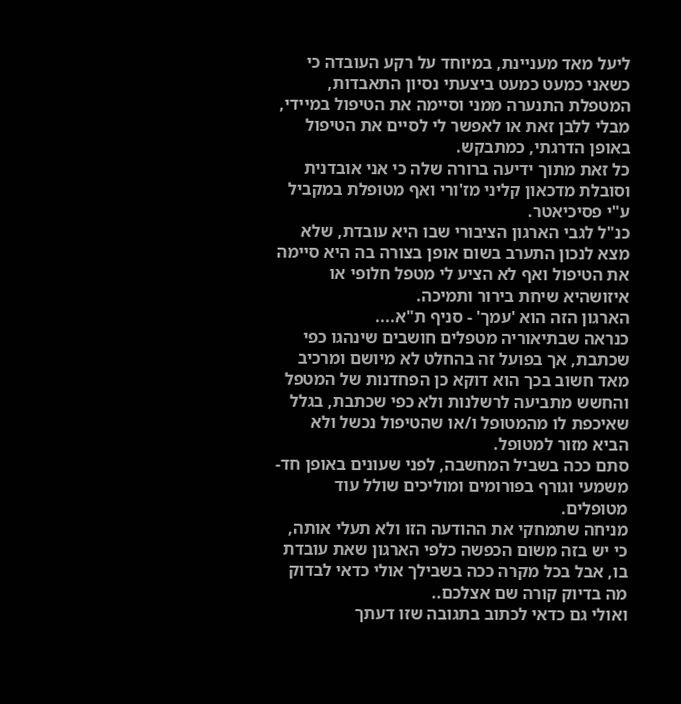ליעל מאד מעניינת, במיוחד על רקע העובדה כי כשאני כמעט כמעט ביצעתי נסיון התאבדות, המטפלת התנערה ממני וסיימה את הטיפול במיידי, מבלי ללבן זאת או לאפשר לי לסיים את הטיפול באופן הדרגתי, כמתבקש.
כל זאת מתוך ידיעה ברורה שלה כי אני אובדנית וסובלת מדכאון קליני מז'ורי ואף מטופלת במקביל ע"י פסיכיאטר.
כנ"ל לגבי הארגון הציבורי שבו היא עובדת, שלא מצא לנכון התערב בשום אופן בצורה בה היא סיימה את הטיפול ואף לא הציע לי מטפל חלופי או איזושהיא שיחת בירור ותמיכה.
הארגון הזה הוא 'עמך' - סניף ת"א....
כנראה שבתיאוריה מטפלים חושבים שינהגו כפי שכתבת, אך בפועל זה בהחלט לא מיושם ומרכיב מאד חשוב בכך הוא דוקא כן הפחדנות של המטפל והחשש מתביעה לרשלנות ולא כפי שכתבת, בגלל שאיכפת לו מהמטופל ו/או שהטיפול נכשל ולא הביא מזור למטופל.
סתם ככה בשביל המחשבה, לפני שעונים באופן חד-משמעי וגורף בפורומים ומוליכים שולל עוד מטופלים.
מניחה שתמחקי את ההודעה הזו ולא תעלי אותה, כי יש בזה משום הכפשה כלפי הארגון שאת עובדת בו, אבל בכל מקרה ככה בשבילך אולי כדאי לבדוק מה בדיוק קורה שם אצלכם..
ואולי גם כדאי לכתוב בתגובה שזו דעתך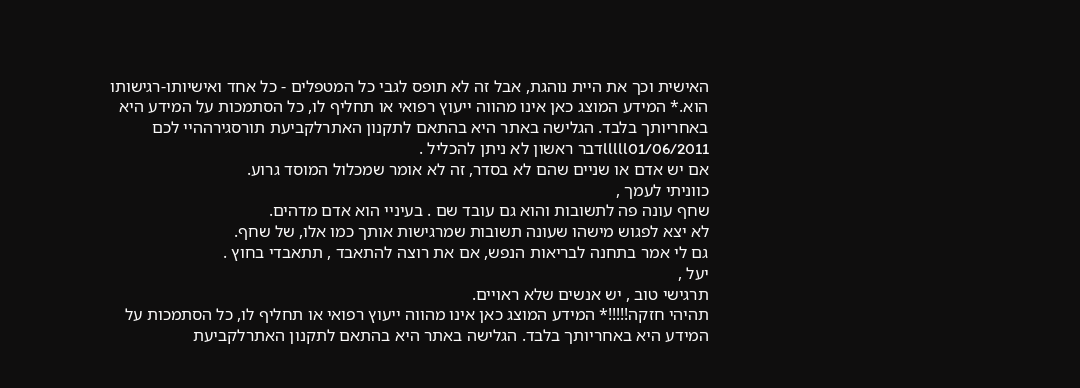האישית וכך את היית נוהגת, אבל זה לא תופס לגבי כל המטפלים - כל אחד ואישיותו-רגישותו הוא.* המידע המוצג כאן אינו מהווה ייעוץ רפואי או תחליף לו, כל הסתמכות על המידע היא באחריותך בלבד. הגלישה באתר היא בהתאם לתקנון האתרלקביעת תורסגירההיי לכם
lllll01/06/2011דבר ראשון לא ניתן להכליל .
אם יש אדם או שניים שהם לא בסדר, זה לא אומר שמכלול המוסד גרוע.
כווניתי לעמך ,
שחף עונה פה לתשובות והוא גם עובד שם . בעיניי הוא אדם מדהים.
לא יצא לפגוש מישהו שעונה תשובות שמרגישות אותך כמו אלו, של שחף.
גם לי אמר בתחנה לבריאות הנפש, אם את רוצה להתאבד , תתאבדי בחוץ .
יעל ,
תרגישי טוב , יש אנשים שלא ראויים.
תהיהי חזקה!!!!!* המידע המוצג כאן אינו מהווה ייעוץ רפואי או תחליף לו, כל הסתמכות על המידע היא באחריותך בלבד. הגלישה באתר היא בהתאם לתקנון האתרלקביעת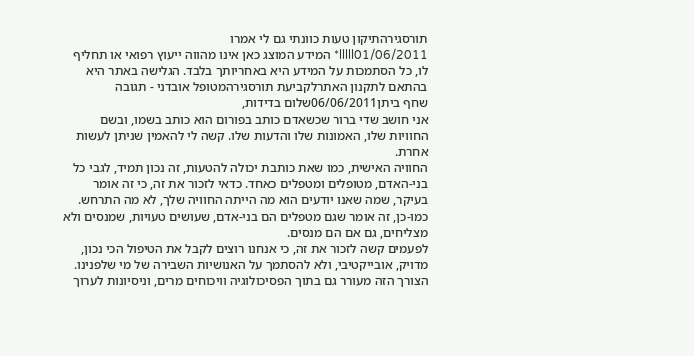תורסגירהתיקון טעות כוונתי גם לי אמרו
lllll01/06/2011* המידע המוצג כאן אינו מהווה ייעוץ רפואי או תחליף לו, כל הסתמכות על המידע היא באחריותך בלבד. הגלישה באתר היא בהתאם לתקנון האתרלקביעת תורסגירהמטופל אובדני - תגובה
שחף ביתן06/06/2011שלום בדידות,
אני חושב שדי ברור שכשאדם כותב בפורום הוא כותב בשמו, ובשם החוויות שלו, האמונות שלו והדעות שלו. קשה לי להאמין שניתן לעשות אחרת.
החוויה האישית, כמו שאת כותבת יכולה להטעות, זה נכון תמיד, לגבי כל בני-האדם, מטופלים ומטפלים כאחד. כדאי לזכור את זה, כי זה אומר בעיקר, שמה שאנו יודעים הוא מה הייתה החוויה שלך, לא מה התרחש. כמו-כן, זה אומר שגם מטפלים הם בני-אדם, שעושים טעויות, שמנסים ולא מצליחים, גם אם הם מנסים.
לפעמים קשה לזכור את זה, כי אנחנו רוצים לקבל את הטיפול הכי נכון, מדויק, אובייקטיבי, ולא להסתמך על האנושיות השבירה של מי שלפנינו. הצורך הזה מעורר גם בתוך הפסיכולוגיה וויכוחים מרים, וניסיונות לערוך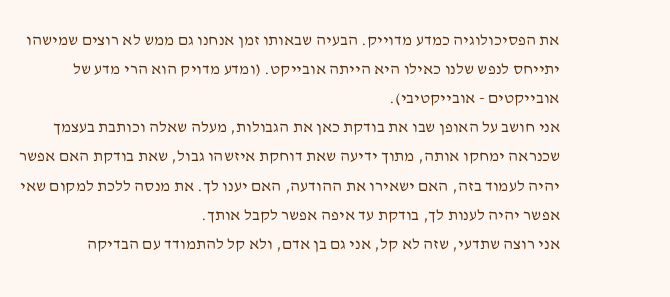את הפסיכולוגיה כמדע מדוייק. הבעיה שבאותו זמן אנחנו גם ממש לא רוצים שמישהו יתייחס לנפש שלנו כאילו היא הייתה אובייקט. (ומדע מדויק הוא הרי מדע של אובייקטים - אובייקטיבי).
אני חושב על האופן שבו את בודקת כאן את הגבולות, מעלה שאלה וכותבת בעצמך שכנראה ימחקו אותה, מתוך ידיעה שאת דוחקת איזשהו גבול, שאת בודקת האם אפשר יהיה לעמוד בזה, האם ישאירו את ההודעה, האם יענו לך. את מנסה ללכת למקום שאי אפשר יהיה לענות לך, בודקת עד איפה אפשר לקבל אותך.
אני רוצה שתדעי, שזה לא קל, אני גם בן אדם, ולא קל להתמודד עם הבדיקה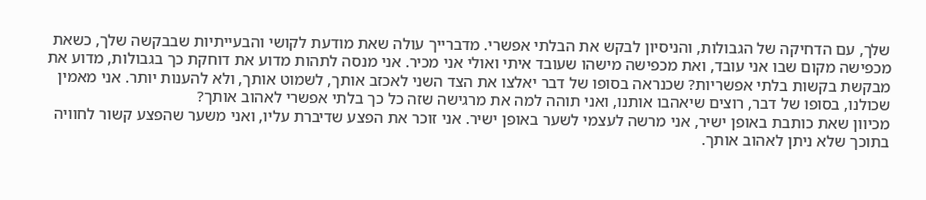שלך, עם הדחיקה של הגבולות, והניסיון לבקש את הבלתי אפשרי. מדברייך עולה שאת מודעת לקושי והבעייתיות שבבקשה שלך, כשאת מכפישה מקום שבו אני עובד, ואת מכפישה מישהו שעובד איתי ואולי אני מכיר. אני מנסה לתהות מדוע את דוחקת כך בגבולות, מדוע את מבקשת בקשות בלתי אפשריות? שכנראה בסופו של דבר יאלצו את הצד השני לאכזב אותך, לשמוט אותך, ולא להענות יותר. אני מאמין שכולנו, בסופו של דבר, רוצים שיאהבו אותנו, ואני תוהה למה את מרגישה שזה כל כך בלתי אפשרי לאהוב אותך?
מכיוון שאת כותבת באופן ישיר, אני מרשה לעצמי לשער באופן ישיר. אני זוכר את הפצע שדיברת עליו, ואני משער שהפצע קשור לחוויה בתוכך שלא ניתן לאהוב אותך.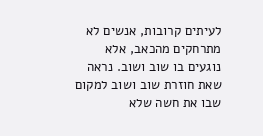לעיתים קרובות, אנשים לא מתרחקים מהכאב, אלא נוגעים בו שוב ושוב. נראה שאת חוזרת שוב ושוב למקום שבו את חשה שלא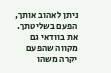ניתן לאהוב אותך, הפעם בשליטתך. את בוודאי גם מקווה שהפעם יקרה משהו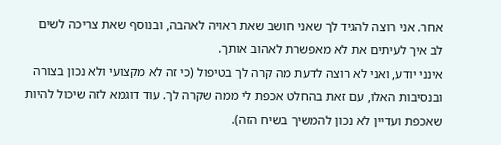אחר. אני רוצה להגיד לך שאני חושב שאת ראויה לאהבה, ובנוסף שאת צריכה לשים לב איך לעיתים את לא מאפשרת לאהוב אותך.
אינני יודע, ואני לא רוצה לדעת מה קרה לך בטיפול (כי זה לא מקצועי ולא נכון בצורה ובנסיבות האלו, עם זאת בהחלט אכפת לי ממה שקרה לך. עוד דוגמא לזה שיכול להיות שאכפת ועדיין לא נכון להמשיך בשיח הזה).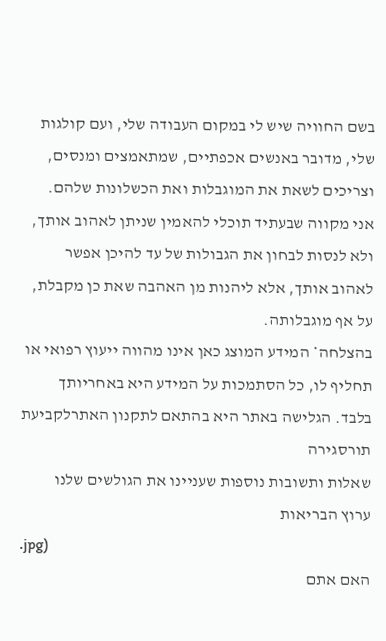בשם החוויה שיש לי במקום העבודה שלי, ועם קולגות שלי, מדובר באנשים אכפתיים, שמתאמצים ומנסים, וצריכים לשאת את המוגבלות ואת הכשלונות שלהם.
אני מקווה שבעתיד תוכלי להאמין שניתן לאהוב אותך, ולא לנסות לבחון את הגבולות של עד להיכן אפשר לאהוב אותך, אלא ליהנות מן האהבה שאת כן מקבלת, על אף מוגבלותה.
בהצלחה* המידע המוצג כאן אינו מהווה ייעוץ רפואי או תחליף לו, כל הסתמכות על המידע היא באחריותך בלבד. הגלישה באתר היא בהתאם לתקנון האתרלקביעת תורסגירה
שאלות ותשובות נוספות שעניינו את הגולשים שלנו
ערוץ הבריאות
.jpg)
האם אתם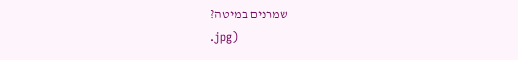שמרנים במיטה?
.jpg)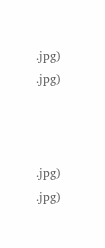.jpg)
.jpg)



.jpg)
.jpg)